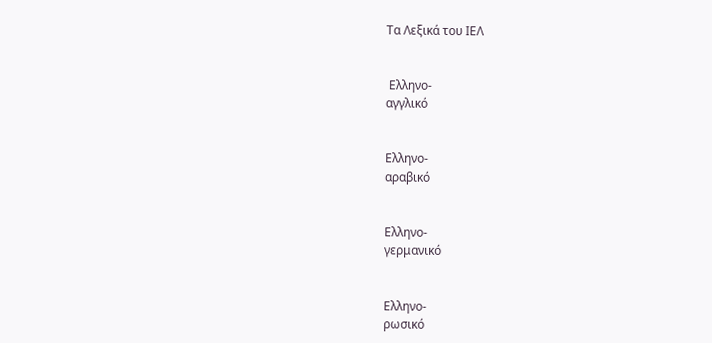Τα Λεξικά του ΙΕΛ


 Ελληνο-
αγγλικό


Ελληνο-
αραβικό


Ελληνο-
γερμανικό


Ελληνο-
ρωσικό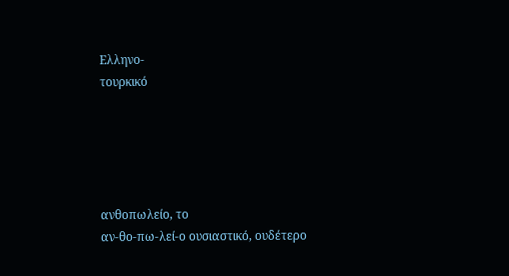Ελληνο-
τουρκικό





ανθοπωλείο, το
αν-θο-πω-λεί-ο ουσιαστικό, ουδέτερο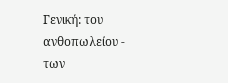Γενική: του ανθοπωλείου - των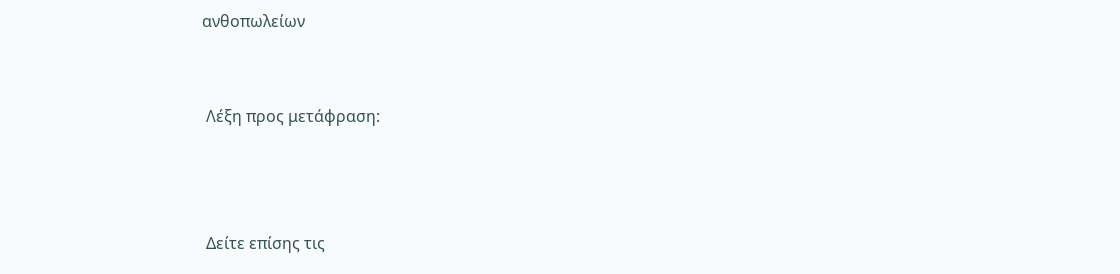ανθοπωλείων


 Λέξη προς μετάφραση:



 Δείτε επίσης τις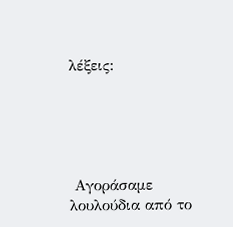λέξεις:





 Αγοράσαμε λουλούδια από το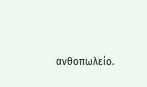ανθοπωλείο.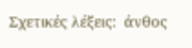Σχετικές λέξεις:  άνθος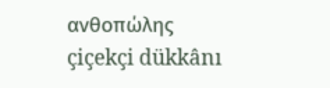ανθοπώλης
çiçekçi dükkânı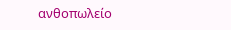ανθοπωλείο